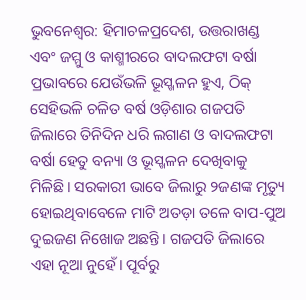ଭୁବନେଶ୍ବର: ହିମାଚଳପ୍ରଦେଶ, ଉତ୍ତରାଖଣ୍ଡ ଏବଂ ଜମ୍ମୁ ଓ କାଶ୍ମୀରରେ ବାଦଲଫଟା ବର୍ଷା ପ୍ରଭାବରେ ଯେଉଁଭଳି ଭୂସ୍ଖଳନ ହୁଏ, ଠିକ୍ ସେହିଭଳି ଚଳିତ ବର୍ଷ ଓଡ଼ିଶାର ଗଜପତି ଜିଲାରେ ତିନିଦିନ ଧରି ଲଗାଣ ଓ ବାଦଲଫଟା ବର୍ଷା ହେତୁ ବନ୍ୟା ଓ ଭୂସ୍ଖଳନ ଦେଖିବାକୁ ମିଳିଛି। ସରକାରୀ ଭାବେ ଜିଲାରୁ ୨ଜଣଙ୍କ ମୃତ୍ୟୁ ହୋଇଥିବାବେଳେ ମାଟି ଅତଡ଼ା ତଳେ ବାପ-ପୁଅ ଦୁଇଜଣ ନିଖୋଜ ଅଛନ୍ତି। ଗଜପତି ଜିଲାରେ ଏହା ନୂଆ ନୁହେଁ। ପୂର୍ବରୁ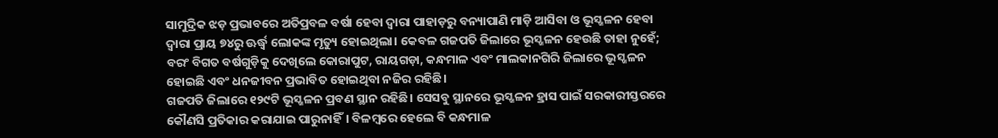ସାମୁଦ୍ରିକ ଝଡ଼ ପ୍ରଭାବରେ ଅତିପ୍ରବଳ ବର୍ଷା ହେବା ଦ୍ବାରା ପାହାଡ଼ରୁ ବନ୍ୟାପାଣି ମାଡ଼ି ଆସିବା ଓ ଭୂସ୍ଖଳନ ହେବା ଦ୍ବାରା ପ୍ରାୟ ୭୪ରୁ ଊର୍ଦ୍ଧ୍ବ ଲୋକଙ୍କ ମୃତ୍ୟୁ ହୋଇଥିଲା। କେବଳ ଗଜପତି ଜିଲାରେ ଭୂସ୍ଖଳନ ହେଉଛି ତାହା ନୁହେଁ; ବରଂ ବିଗତ ବର୍ଷଗୁଡ଼ିକୁ ଦେଖିଲେ କୋରାପୁଟ, ରାୟଗଡ଼ା, କନ୍ଧମାଳ ଏବଂ ମାଲକାନଗିରି ଜିଲାରେ ଭୂସ୍ଖଳନ ହୋଇଛି ଏବଂ ଧନଜୀବନ ପ୍ରଭାବିତ ହୋଇଥିବା ନଜିର ରହିଛି।
ଗଜପତି ଜିଲାରେ ୧୨୯ଟି ଭୂସ୍ଖଳନ ପ୍ରବଣ ସ୍ଥାନ ରହିଛି। ସେସବୁ ସ୍ଥାନରେ ଭୂସ୍ଖଳନ ହ୍ରାସ ପାଇଁ ସରକାରୀସ୍ତରରେ କୌଣସି ପ୍ରତିକାର କରାଯାଇ ପାରୁନାହିଁ। ବିଳମ୍ବରେ ହେଲେ ବି କନ୍ଧମାଳ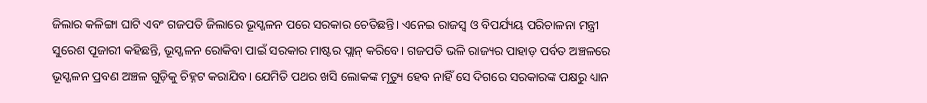ଜିଲାର କଳିଙ୍ଗା ଘାଟି ଏବଂ ଗଜପତି ଜିଲାରେ ଭୂସ୍ଖଳନ ପରେ ସରକାର ଚେତିଛନ୍ତି। ଏନେଇ ରାଜସ୍ବ ଓ ବିପର୍ଯ୍ୟୟ ପରିଚାଳନା ମନ୍ତ୍ରୀ ସୁରେଶ ପୂଜାରୀ କହିଛନ୍ତି, ଭୂସ୍ଖଳନ ରୋକିବା ପାଇଁ ସରକାର ମାଷ୍ଟର ପ୍ଲାନ୍ କରିବେ। ଗଜପତି ଭଳି ରାଜ୍ୟର ପାହାଡ଼ ପର୍ବତ ଅଞ୍ଚଳରେ ଭୂସ୍ଖଳନ ପ୍ରବଣ ଅଞ୍ଚଳ ଗୁଡ଼ିକୁ ଚିହ୍ନଟ କରାଯିବ। ଯେମିତି ପଥର ଖସି ଲୋକଙ୍କ ମୃତ୍ୟୁ ହେବ ନାହିଁ ସେ ଦିଗରେ ସରକାରଙ୍କ ପକ୍ଷରୁ ଧ୍ୟାନ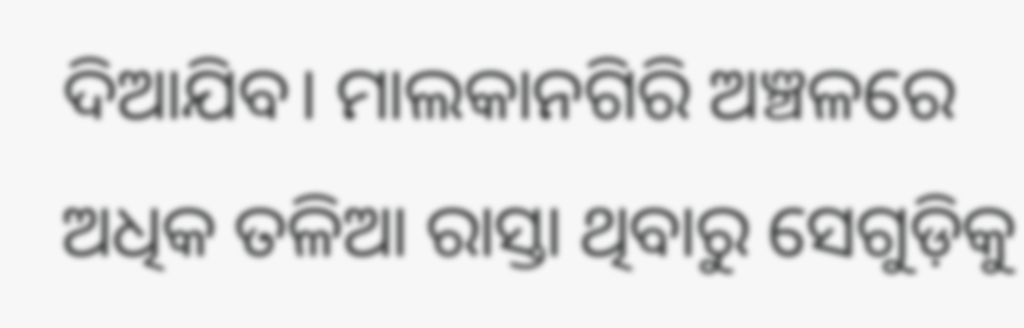ଦିଆଯିବ। ମାଲକାନଗିରି ଅଞ୍ଚଳରେ ଅଧିକ ତଳିଆ ରାସ୍ତା ଥିବାରୁ ସେଗୁଡ଼ିକୁ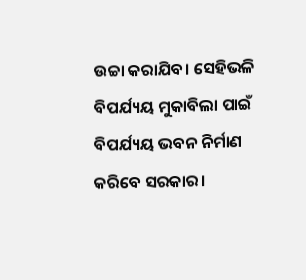ଉଚ୍ଚା କରାଯିବ। ସେହିଭଳି ବିପର୍ଯ୍ୟୟ ମୁକାବିଲା ପାଇଁ ବିପର୍ଯ୍ୟୟ ଭବନ ନିର୍ମାଣ କରିବେ ସରକାର।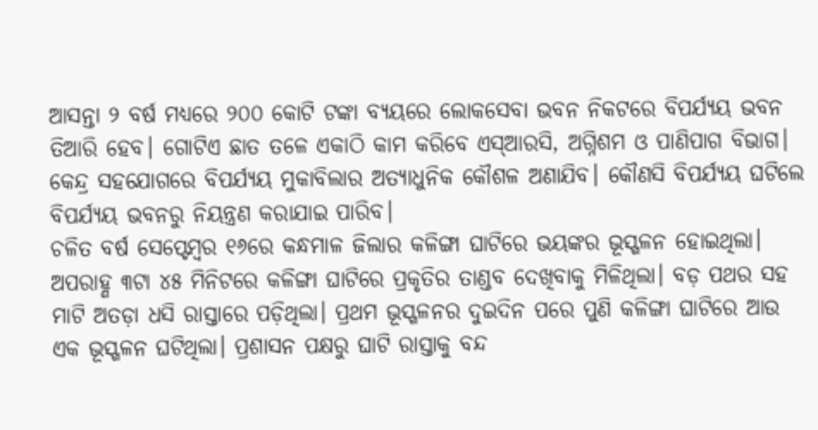ଆସନ୍ତା ୨ ବର୍ଷ ମଧ୍ୟରେ ୨୦୦ କୋଟି ଟଙ୍କା ବ୍ୟୟରେ ଲୋକସେବା ଭବନ ନିକଟରେ ବିପର୍ଯ୍ୟୟ ଭବନ ତିଆରି ହେବ। ଗୋଟିଏ ଛାତ ତଳେ ଏକାଠି କାମ କରିବେ ଏସ୍ଆରସି, ଅଗ୍ନିଶମ ଓ ପାଣିପାଗ ବିଭାଗ। କେନ୍ଦ୍ର ସହଯୋଗରେ ବିପର୍ଯ୍ୟୟ ମୁକାବିଲାର ଅତ୍ୟାଧୁନିକ କୌଶଳ ଅଣାଯିବ। କୌଣସି ବିପର୍ଯ୍ୟୟ ଘଟିଲେ ବିପର୍ଯ୍ୟୟ ଭବନରୁ ନିୟନ୍ତ୍ରଣ କରାଯାଇ ପାରିବ।
ଚଳିତ ବର୍ଷ ସେପ୍ଟେମ୍ବର ୧୬ରେ କନ୍ଧମାଳ ଜିଲାର କଳିଙ୍ଗା ଘାଟିରେ ଭୟଙ୍କର ଭୂସ୍ଖଳନ ହୋଇଥିଲା। ଅପରାହ୍ଣ ୩ଟା ୪୫ ମିନିଟରେ କଳିଙ୍ଗା ଘାଟିରେ ପ୍ରକୃତିର ତାଣ୍ଡବ ଦେଖିବାକୁ ମିଳିଥିଲା। ବଡ଼ ପଥର ସହ ମାଟି ଅତଡ଼ା ଧସି ରାସ୍ତାରେ ପଡ଼ିଥିଲା। ପ୍ରଥମ ଭୂସ୍ଖଳନର ଦୁଇଦିନ ପରେ ପୁଣି କଳିଙ୍ଗା ଘାଟିରେ ଆଉ ଏକ ଭୂସ୍ଖଳନ ଘଟିଥିଲା। ପ୍ରଶାସନ ପକ୍ଷରୁ ଘାଟି ରାସ୍ତାକୁ ବନ୍ଦ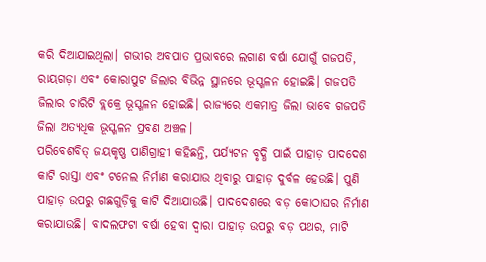କରି ଦିଆଯାଇଥିଲା। ଗଭୀର ଅବପାତ ପ୍ରଭାବରେ ଲଗାଣ ବର୍ଷା ଯୋଗୁଁ ଗଜପତି, ରାୟଗଡ଼ା ଏବଂ କୋରାପୁଟ ଜିଲାର ବିଭିନ୍ନ ସ୍ଥାନରେ ଭୂସ୍ଖଳନ ହୋଇଛି। ଗଜପତି ଜିଲାର ଚାରିଟି ବ୍ଲକ୍ରେ ଭୂସ୍ଖଳନ ହୋଇଛି। ରାଜ୍ୟରେ ଏକମାତ୍ର ଜିଲା ଭାବେ ଗଜପତି ଜିଲା ଅତ୍ୟଧିକ ଭୂସ୍ଖଳନ ପ୍ରବଣ ଅଞ୍ଚଳ।
ପରିବେଶବିତ୍ ଜୟକୃଷ୍ଣ ପାଣିଗ୍ରାହୀ କହିଛନ୍ତି, ପର୍ଯ୍ୟଟନ ବୃଦ୍ଧି ପାଇଁ ପାହାଡ଼ ପାଦଦେଶ କାଟି ରାସ୍ତା ଏବଂ ଟନେଲ ନିର୍ମାଣ କରାଯାଉ ଥିବାରୁ ପାହାଡ଼ ଦୁର୍ବଳ ହେଉଛି। ପୁଣି ପାହାଡ଼ ଉପରୁ ଗଛଗୁଡ଼ିକୁ କାଟି ଦିଆଯାଉଛି। ପାଦଦେଶରେ ବଡ଼ କୋଠାଘର ନିର୍ମାଣ କରାଯାଉଛି। ବାଦଲଫଟା ବର୍ଷା ହେବା ଦ୍ବାରା ପାହାଡ଼ ଉପରୁ ବଡ଼ ପଥର, ମାଟି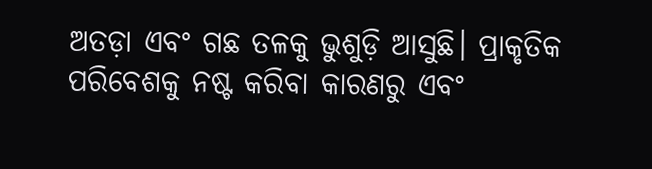ଅତଡ଼ା ଏବଂ ଗଛ ତଳକୁ ଭୁଶୁଡ଼ି ଆସୁଛି। ପ୍ରାକୃତିକ ପରିବେଶକୁ ନଷ୍ଟ କରିବା କାରଣରୁ ଏବଂ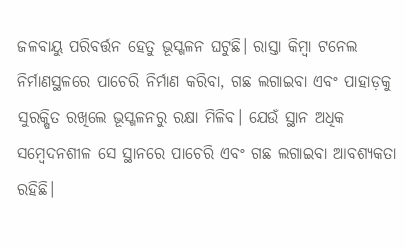ଜଳବାୟୁ ପରିବର୍ତ୍ତନ ହେତୁ ଭୂସ୍ଖଳନ ଘଟୁଛି। ରାସ୍ତା କିମ୍ବା ଟନେଲ ନିର୍ମାଣସ୍ଥଳରେ ପାଚେରି ନିର୍ମାଣ କରିବା, ଗଛ ଲଗାଇବା ଏବଂ ପାହାଡ଼କୁ ସୁରକ୍ଷିତ ରଖିଲେ ଭୂସ୍ଖଳନରୁ ରକ୍ଷା ମିଳିବ। ଯେଉଁ ସ୍ଥାନ ଅଧିକ ସମ୍ବେଦନଶୀଳ ସେ ସ୍ଥାନରେ ପାଚେରି ଏବଂ ଗଛ ଲଗାଇବା ଆବଶ୍ୟକତା ରହିଛି।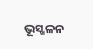ଭୂସ୍ଖଳନ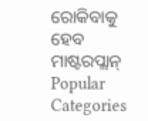ରୋକିବାକୁ ହେବ ମାଷ୍ଟରପ୍ଲାନ୍
Popular Categories